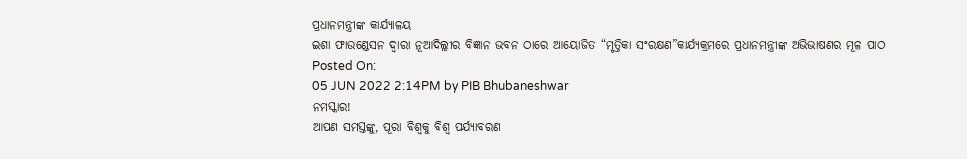ପ୍ରଧାନମନ୍ତ୍ରୀଙ୍କ କାର୍ଯ୍ୟାଳୟ
ଇଶା ଫାଉଣ୍ଡେସନ ଦ୍ୱାରା ନୂଆଦିଲ୍ଲୀର ବିଜ୍ଞାନ ଭବନ ଠାରେ ଆୟୋଜିତ “ମୃତ୍ତିକା ସଂରକ୍ଷଣ”କାର୍ଯ୍ୟକ୍ରମରେ ପ୍ରଧାନମନ୍ତ୍ରୀଙ୍କ ଅଭିଭାଷଣର ମୂଳ ପାଠ
Posted On:
05 JUN 2022 2:14PM by PIB Bhubaneshwar
ନମସ୍କାର!
ଆପଣ ସମସ୍ତଙ୍କୁ, ପୂରା ବିଶ୍ୱକୁ ବିଶ୍ୱ ପର୍ଯ୍ୟାବରଣ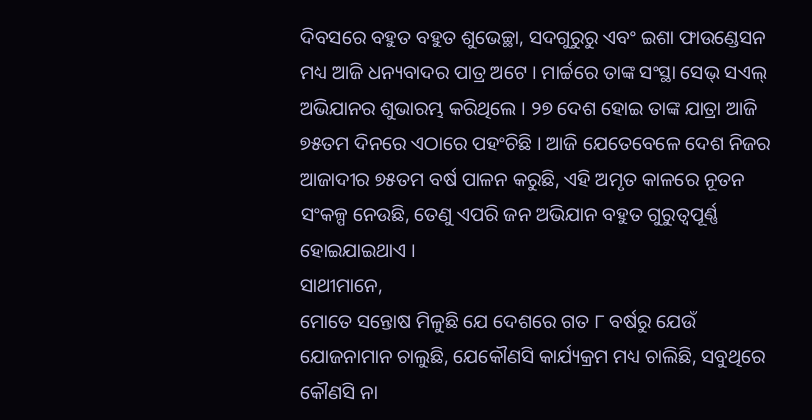ଦିବସରେ ବହୁତ ବହୁତ ଶୁଭେଚ୍ଛା, ସଦଗୁରୁରୁ ଏବଂ ଇଶା ଫାଉଣ୍ଡେସନ ମଧ୍ୟ ଆଜି ଧନ୍ୟବାଦର ପାତ୍ର ଅଟେ । ମାର୍ଚ୍ଚରେ ତାଙ୍କ ସଂସ୍ଥା ସେଭ୍ ସଏଲ୍ ଅଭିଯାନର ଶୁଭାରମ୍ଭ କରିଥିଲେ । ୨୭ ଦେଶ ହୋଇ ତାଙ୍କ ଯାତ୍ରା ଆଜି ୭୫ତମ ଦିନରେ ଏଠାରେ ପହଂଚିଛି । ଆଜି ଯେତେବେଳେ ଦେଶ ନିଜର ଆଜାଦୀର ୭୫ତମ ବର୍ଷ ପାଳନ କରୁଛି, ଏହି ଅମୃତ କାଳରେ ନୂତନ ସଂକଳ୍ପ ନେଉଛି, ତେଣୁ ଏପରି ଜନ ଅଭିଯାନ ବହୁତ ଗୁରୁତ୍ୱପୂର୍ଣ୍ଣ ହୋଇଯାଇଥାଏ ।
ସାଥୀମାନେ,
ମୋତେ ସନ୍ତୋଷ ମିଳୁଛି ଯେ ଦେଶରେ ଗତ ୮ ବର୍ଷରୁ ଯେଉଁ ଯୋଜନାମାନ ଚାଲୁଛି, ଯେକୌଣସି କାର୍ଯ୍ୟକ୍ରମ ମଧ୍ୟ ଚାଲିଛି, ସବୁଥିରେ କୌଣସି ନା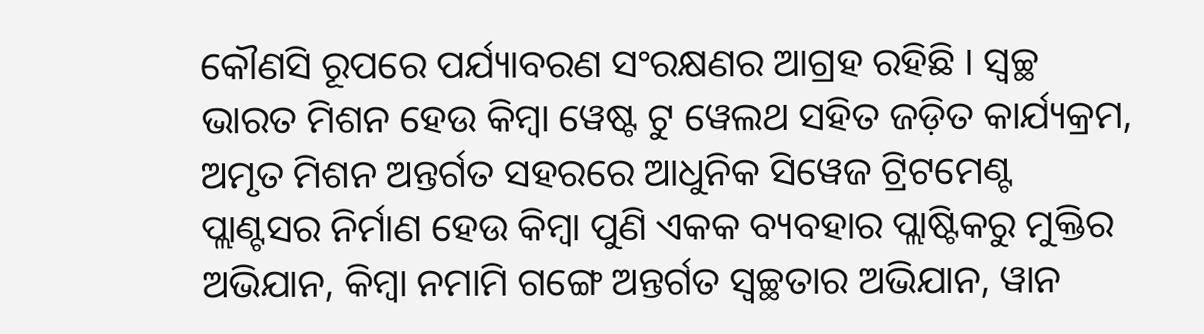କୌଣସି ରୂପରେ ପର୍ଯ୍ୟାବରଣ ସଂରକ୍ଷଣର ଆଗ୍ରହ ରହିଛି । ସ୍ୱଚ୍ଛ ଭାରତ ମିଶନ ହେଉ କିମ୍ବା ୱେଷ୍ଟ ଟୁ ୱେଲଥ ସହିତ ଜଡ଼ିତ କାର୍ଯ୍ୟକ୍ରମ, ଅମୃତ ମିଶନ ଅନ୍ତର୍ଗତ ସହରରେ ଆଧୁନିକ ସିୱେଜ ଟ୍ରିଟମେଣ୍ଟ ପ୍ଲାଣ୍ଟସର ନିର୍ମାଣ ହେଉ କିମ୍ବା ପୁଣି ଏକକ ବ୍ୟବହାର ପ୍ଲାଷ୍ଟିକରୁ ମୁକ୍ତିର ଅଭିଯାନ, କିମ୍ବା ନମାମି ଗଙ୍ଗେ ଅନ୍ତର୍ଗତ ସ୍ୱଚ୍ଛତାର ଅଭିଯାନ, ୱାନ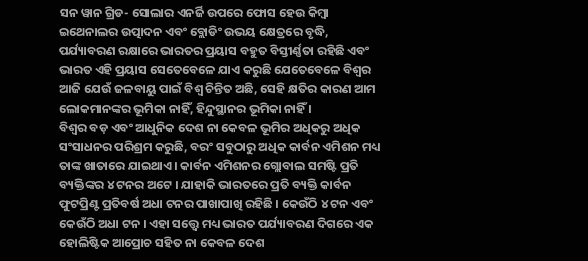ସନ ୱାନ ଗ୍ରିଡ- ସୋଲାର ଏନର୍ଜି ଉପରେ ଫୋସ ହେଉ କିମ୍ବା ଇଥେନାଲର ଉତ୍ପାଦନ ଏବଂ ବ୍ଲୋଡିଂ ଉଭୟ କ୍ଷେତ୍ରରେ ବୃଦ୍ଧି, ପର୍ଯ୍ୟାବରଣ ରକ୍ଷାରେ ଭାରତର ପ୍ରୟାସ ବହୁତ ବିସ୍ତୀର୍ଣ୍ଣତା ରହିଛି ଏବଂ ଭାରତ ଏହି ପ୍ରୟାସ ସେତେବେଳେ ଯାଏ କରୁଛି ଯେତେବେଳେ ବିଶ୍ୱର ଆଜି ଯେଉଁ ଜଳବାୟୁ ପାଇଁ ବିଶ୍ୱ ଚିନ୍ତିତ ଅଛି, ସେହି କ୍ଷତିର କାରଣ ଆମ ଲୋକମାନଙ୍କର ଭୂମିକା ନାହିଁ, ହିନ୍ଦୁସ୍ଥାନର ଭୂମିକା ନାହିଁ ।
ବିଶ୍ୱର ବଡ଼ ଏବଂ ଆଧୁନିକ ଦେଶ ନା କେବଳ ଭୂମିର ଅଧିକରୁ ଅଧିକ ସଂସାଧନର ପରିଶ୍ରମ କରୁଛି, ବରଂ ସବୁଠାରୁ ଅଧିକ କାର୍ବନ ଏମିଶନ ମଧ୍ୟ ତାଙ୍କ ଖାତାରେ ଯାଇଥାଏ । କାର୍ବନ ଏମିଶନର ଗ୍ଲୋବାଲ ସମଷ୍ଟି ପ୍ରତି ବ୍ୟକ୍ତିଙ୍କର ୪ ଟନର ଅଟେ । ଯାହାକି ଭାରତରେ ପ୍ରତି ବ୍ୟକ୍ତି କାର୍ବନ ଫୁଟପ୍ରିଣ୍ଟ ପ୍ରତିବର୍ଷ ଅଧା ଟନର ପାଖାପାଖି ରହିଛି । କେଉଁଠି ୪ ଟନ ଏବଂ କେଉଁଠି ଅଧା ଟନ । ଏହା ସତ୍ତ୍ୱେ ମଧ୍ୟ ଭାରତ ପର୍ଯ୍ୟାବରଣ ଦିଗରେ ଏକ ହୋଲିଷ୍ଟିକ ଆପ୍ରୋଚ ସହିତ ନା କେବଳ ଦେଶ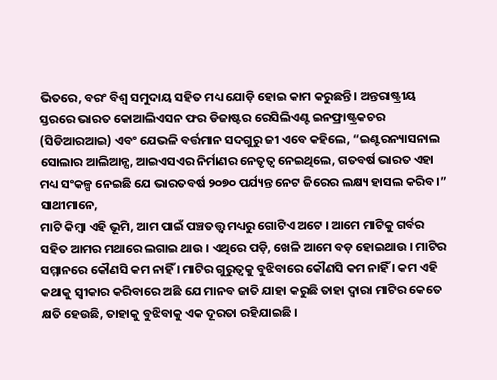ଭିତରେ, ବରଂ ବିଶ୍ୱ ସମୁଦାୟ ସହିତ ମଧ୍ୟ ଯୋଡ଼ି ହୋଇ କାମ କରୁଛନ୍ତି । ଅନ୍ତରାଷ୍ଟ୍ରୀୟ ସ୍ତରରେ ଭାରତ କୋଆଲିଏସନ ଫର ଡିଜାଷ୍ଟର ରେସିଲିଏଣ୍ଟ ଇନଫ୍ରାଷ୍ଟ୍ରକଚର (ସିଡିଆରଆଇ) ଏବଂ ଯେଭଳି ବର୍ତ୍ତମାନ ସଦଗୁରୁ ଜୀ ଏବେ କହିଲେ, “ଇଣ୍ଟରନ୍ୟାସନାଲ ସୋଲାର ଆଲିଆନ୍ସ, ଆଇଏସଏର ନିର୍ମାଣର ନେତୃତ୍ୱ ନେଇଥିଲେ, ଗତବର୍ଷ ଭାରତ ଏହା ମଧ୍ୟ ସଂକଳ୍ପ ନେଇଛି ଯେ ଭାରତବର୍ଷ ୨୦୭୦ ପର୍ଯ୍ୟନ୍ତ ନେଟ ଜିରେର ଲକ୍ଷ୍ୟ ହାସଲ କରିବ।”
ସାଥୀମାନେ,
ମାଟି କିମ୍ବା ଏହି ଭୂମି, ଆମ ପାଇଁ ପଞ୍ଚତତ୍ତ୍ୱ ମଧ୍ୟରୁ ଗୋଟିଏ ଅଟେ । ଆମେ ମାଟିକୁ ଗର୍ବର ସହିତ ଆମର ମଥାରେ ଲଗାଇ ଥାଉ । ଏଥିରେ ପଡ଼ି, ଖେଳି ଆମେ ବଡ଼ ହୋଇଥାଉ । ମାଟିର ସମ୍ମାନରେ କୌଣସି କମ ନାହିଁ । ମାଟିର ଗୁରୁତ୍ୱକୁ ବୁଝିବାରେ କୌଣସି କମ ନାହିଁ । କମ ଏହି କଥାକୁ ସ୍ୱୀକାର କରିବାରେ ଅଛି ଯେ ମାନବ ଜାତି ଯାହା କରୁଛି ତାହା ଦ୍ୱାରା ମାଟିର କେତେ କ୍ଷତି ହେଉଛି, ତାହାକୁ ବୁଝିବାକୁ ଏକ ଦୂରତା ରହିଯାଇଛି ।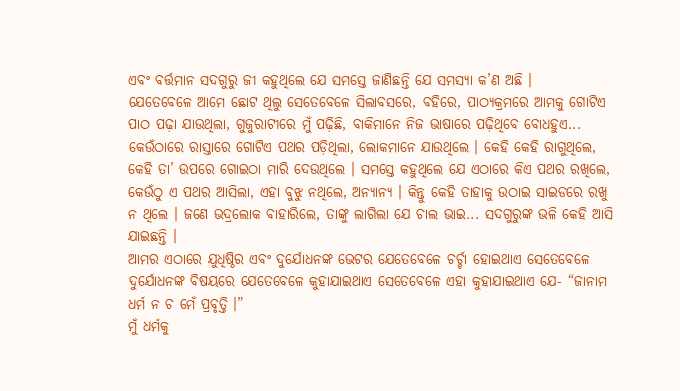ଏବଂ ବର୍ତ୍ତମାନ ସଦଗୁରୁ ଜୀ କହୁଥିଲେ ଯେ ସମସ୍ତେ ଜାଣିଛନ୍ତି ଯେ ସମସ୍ୟା କ’ଣ ଅଛି ।
ଯେତେବେଳେ ଆମେ ଛୋଟ ଥିଲୁ ସେତେବେଳେ ସିଲାବସରେ, ବହିରେ, ପାଠ୍ୟକ୍ରମରେ ଆମକୁ ଗୋଟିଏ ପାଠ ପଢ଼ା ଯାଉଥିଲା, ଗୁଜୁରାଟୀରେ ମୁଁ ପଢ଼ିଛି, ବାକିମାନେ ନିଜ ଭାଷାରେ ପଢ଼ିଥିବେ ବୋଧହୁଏ... କେଉଁଠାରେ ରାସ୍ତାରେ ଗୋଟିଏ ପଥର ପଡ଼ିଥିଲା, ଲୋକମାନେ ଯାଉଥିଲେ । କେହି କେହି ରାଗୁଥିଲେ, କେହି ତା’ ଉପରେ ଗୋଇଠା ମାରି ଦେଉଥିଲେ । ସମସ୍ତେ କହୁଥିଲେ ଯେ ଏଠାରେ କିଏ ପଥର ରଖିଲେ, କେଉଁଠୁ ଏ ପଥର ଆସିଲା, ଏହା ବୁଝୁ ନଥିଲେ, ଅନ୍ୟାନ୍ୟ । କିନ୍ତୁ କେହି ତାହାକୁ ଉଠାଇ ସାଇଡରେ ରଖୁ ନ ଥିଲେ । ଜଣେ ଭଦ୍ରଲୋକ ବାହାରିଲେ, ତାଙ୍କୁ ଲାଗିଲା ଯେ ଚାଲ ଭାଇ... ସଦଗୁରୁଙ୍କ ଭଳି କେହି ଆସି ଯାଇଛନ୍ତି ।
ଆମର ଏଠାରେ ଯୁଧିଷ୍ଠିର ଏବଂ ଦୁର୍ଯୋଧନଙ୍କ ଭେଟର ଯେତେବେଳେ ଚର୍ଚ୍ଚା ହୋଇଥାଏ ସେତେବେଳେ ଦୁର୍ଯୋଧନଙ୍କ ବିଷୟରେ ଯେତେବେଳେ କୁହାଯାଇଥାଏ ସେତେବେଳେ ଏହା କୁହାଯାଇଥାଏ ଯେ- “ଜାନାମ ଧର୍ମ ନ ଚ ମେଁ ପ୍ରବୃତ୍ତି ।”
ମୁଁ ଧର୍ମକୁ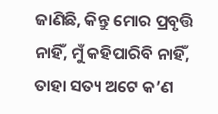ଜାଣିଛି, କିନ୍ତୁ ମୋର ପ୍ରବୃତ୍ତି ନାହିଁ, ମୁଁ କହିପାରିବି ନାହିଁ, ତାହା ସତ୍ୟ ଅଟେ କ’ଣ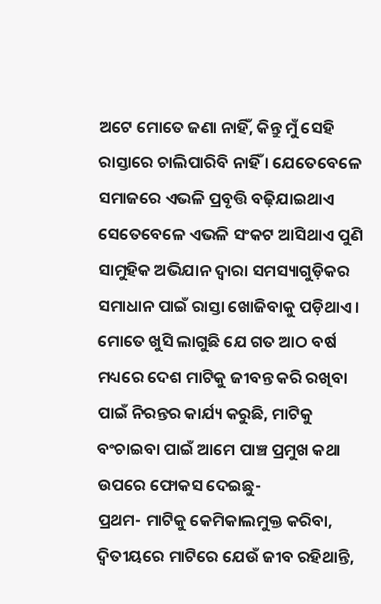ଅଟେ ମୋତେ ଜଣା ନାହିଁ, କିନ୍ତୁ ମୁଁ ସେହି ରାସ୍ତାରେ ଚାଲିପାରିବି ନାହିଁ । ଯେତେବେଳେ ସମାଜରେ ଏଭଳି ପ୍ରବୃତ୍ତି ବଢ଼ିଯାଇଥାଏ ସେତେବେଳେ ଏଭଳି ସଂକଟ ଆସିଥାଏ ପୁଣି ସାମୁହିକ ଅଭିଯାନ ଦ୍ୱାରା ସମସ୍ୟାଗୁଡ଼ିକର ସମାଧାନ ପାଇଁ ରାସ୍ତା ଖୋଜିବାକୁ ପଡ଼ିଥାଏ ।
ମୋତେ ଖୁସି ଲାଗୁଛି ଯେ ଗତ ଆଠ ବର୍ଷ ମଧ୍ୟରେ ଦେଶ ମାଟିକୁ ଜୀବନ୍ତ କରି ରଖିବା ପାଇଁ ନିରନ୍ତର କାର୍ଯ୍ୟ କରୁଛି, ମାଟିକୁ ବଂଚାଇବା ପାଇଁ ଆମେ ପାଞ୍ଚ ପ୍ରମୁଖ କଥା ଉପରେ ଫୋକସ ଦେଇଛୁ-
ପ୍ରଥମ- ମାଟିକୁ କେମିକାଲମୁକ୍ତ କରିବା, ଦ୍ୱିତୀୟରେ ମାଟିରେ ଯେଉଁ ଜୀବ ରହିଥାନ୍ତି,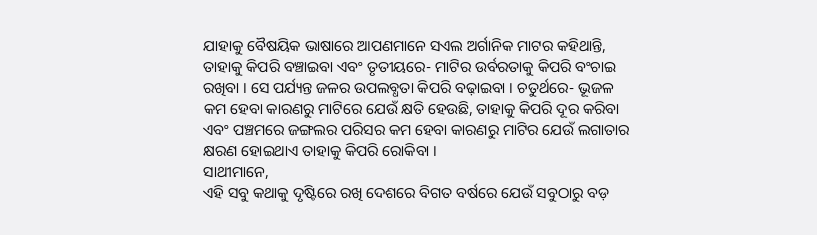ଯାହାକୁ ବୈଷୟିକ ଭାଷାରେ ଆପଣମାନେ ସଏଲ ଅର୍ଗାନିକ ମାଟର କହିଥାନ୍ତି, ତାହାକୁ କିପରି ବଞ୍ଚାଇବା ଏବଂ ତୃତୀୟରେ- ମାଟିର ଉର୍ବରତାକୁ କିପରି ବଂଚାଇ ରଖିବା । ସେ ପର୍ଯ୍ୟନ୍ତ ଜଳର ଉପଲବ୍ଧତା କିପରି ବଢ଼ାଇବା । ଚତୁର୍ଥରେ- ଭୂଜଳ କମ ହେବା କାରଣରୁ ମାଟିରେ ଯେଉଁ କ୍ଷତି ହେଉଛି, ତାହାକୁ କିପରି ଦୂର କରିବା ଏବଂ ପଞ୍ଚମରେ ଜଙ୍ଗଲର ପରିସର କମ ହେବା କାରଣରୁ ମାଟିର ଯେଉଁ ଲଗାତାର କ୍ଷରଣ ହୋଇଥାଏ ତାହାକୁ କିପରି ରୋକିବା ।
ସାଥୀମାନେ,
ଏହି ସବୁ କଥାକୁ ଦୃଷ୍ଟିରେ ରଖି ଦେଶରେ ବିଗତ ବର୍ଷରେ ଯେଉଁ ସବୁଠାରୁ ବଡ଼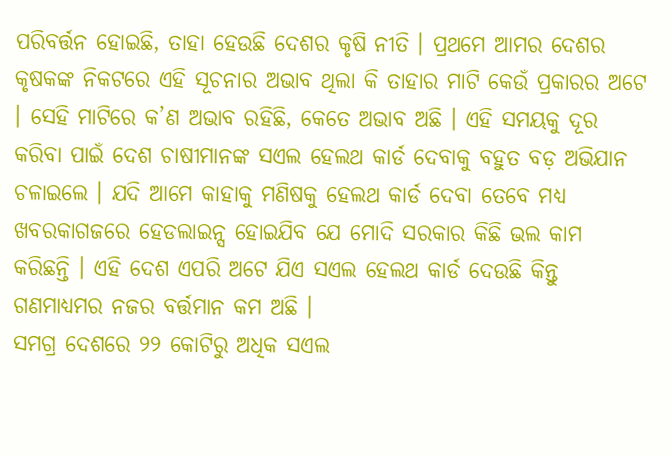ପରିବର୍ତ୍ତନ ହୋଇଛି, ତାହା ହେଉଛି ଦେଶର କୃଷି ନୀତି । ପ୍ରଥମେ ଆମର ଦେଶର କୃଷକଙ୍କ ନିକଟରେ ଏହି ସୂଚନାର ଅଭାବ ଥିଲା କି ତାହାର ମାଟି କେଉଁ ପ୍ରକାରର ଅଟେ । ସେହି ମାଟିରେ କ’ଣ ଅଭାବ ରହିଛି, କେତେ ଅଭାବ ଅଛି । ଏହି ସମୟକୁ ଦୂର କରିବା ପାଇଁ ଦେଶ ଚାଷୀମାନଙ୍କ ସଏଲ ହେଲଥ କାର୍ଡ ଦେବାକୁ ବହୁତ ବଡ଼ ଅଭିଯାନ ଚଳାଇଲେ । ଯଦି ଆମେ କାହାକୁ ମଣିଷକୁ ହେଲଥ କାର୍ଡ ଦେବା ତେବେ ମଧ୍ୟ ଖବରକାଗଜରେ ହେଡଲାଇନ୍ସ ହୋଇଯିବ ଯେ ମୋଦି ସରକାର କିଛି ଭଲ କାମ କରିଛନ୍ତି । ଏହି ଦେଶ ଏପରି ଅଟେ ଯିଏ ସଏଲ ହେଲଥ କାର୍ଡ ଦେଉଛି କିନ୍ତୁ ଗଣମାଧ୍ୟମର ନଜର ବର୍ତ୍ତମାନ କମ ଅଛି ।
ସମଗ୍ର ଦେଶରେ ୨୨ କୋଟିରୁ ଅଧିକ ସଏଲ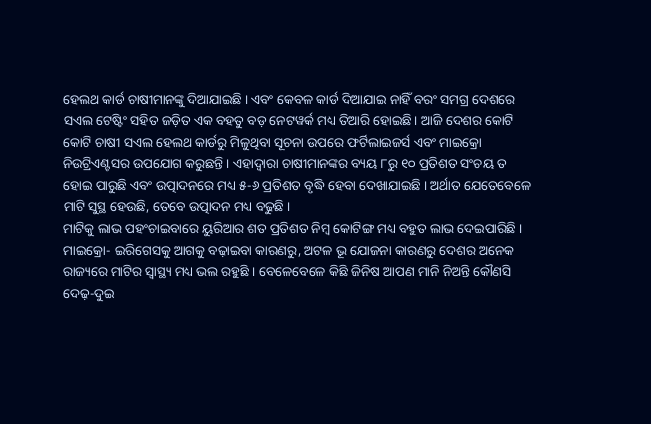ହେଲଥ କାର୍ଡ ଚାଷୀମାନଙ୍କୁ ଦିଆଯାଇଛି । ଏବଂ କେବଳ କାର୍ଡ ଦିଆଯାଇ ନାହିଁ ବରଂ ସମଗ୍ର ଦେଶରେ ସଏଲ ଟେଷ୍ଟିଂ ସହିତ ଜଡ଼ିତ ଏକ ବହତୁ ବଡ଼ ନେଟୱର୍କ ମଧ୍ୟ ତିଆରି ହୋଇଛି। ଆଜି ଦେଶର କୋଟି କୋଟି ଚାଷୀ ସଏଲ ହେଲଥ କାର୍ଡରୁ ମିଳୁଥିବା ସୂଚନା ଉପରେ ଫର୍ଟିଲାଇଜର୍ସ ଏବଂ ମାଇକ୍ରୋ ନିଉଟ୍ରିଏଣ୍ଟସର ଉପଯୋଗ କରୁଛନ୍ତି । ଏହାଦ୍ୱାରା ଚାଷୀମାନଙ୍କର ବ୍ୟୟ ୮ରୁ ୧୦ ପ୍ରତିଶତ ସଂଚୟ ତ ହୋଇ ପାରୁଛି ଏବଂ ଉତ୍ପାଦନରେ ମଧ୍ୟ ୫-୬ ପ୍ରତିଶତ ବୃଦ୍ଧି ହେବା ଦେଖାଯାଇଛି । ଅର୍ଥାତ ଯେତେବେଳେ ମାଟି ସୁସ୍ଥ ହେଉଛି, ତେବେ ଉତ୍ପାଦନ ମଧ୍ୟ ବଢୁଛି ।
ମାଟିକୁ ଲାଭ ପହଂଚାଇବାରେ ୟୁରିଆର ଶତ ପ୍ରତିଶତ ନିମ୍ବ କୋଟିଙ୍ଗ ମଧ୍ୟ ବହୁତ ଲାଭ ଦେଇପାରିଛି । ମାଇକ୍ରୋ- ଇରିଗେସକୁ ଆଗକୁ ବଢ଼ାଇବା କାରଣରୁ, ଅଟଳ ଭୂ ଯୋଜନା କାରଣରୁ ଦେଶର ଅନେକ ରାଜ୍ୟରେ ମାଟିର ସ୍ୱାସ୍ଥ୍ୟ ମଧ୍ୟ ଭଲ ରହୁଛି । ବେଳେବେଳେ କିଛି ଜିନିଷ ଆପଣ ମାନି ନିଅନ୍ତି କୌଣସି ଦେଢ଼-ଦୁଇ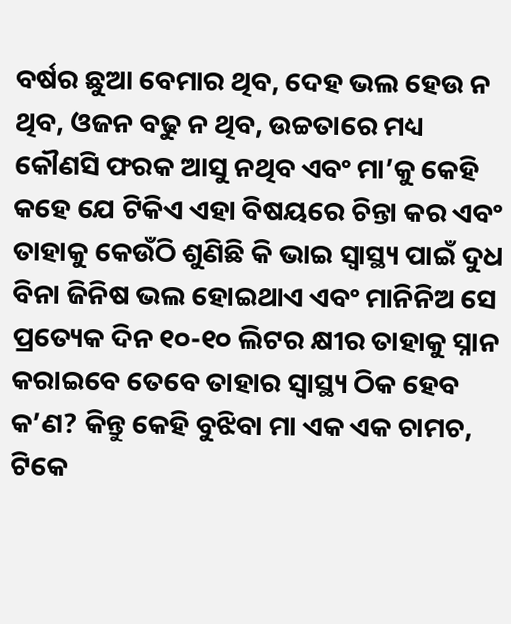ବର୍ଷର ଛୁଆ ବେମାର ଥିବ, ଦେହ ଭଲ ହେଉ ନ ଥିବ, ଓଜନ ବଢୁ ନ ଥିବ, ଉଚ୍ଚତାରେ ମଧ୍ୟ କୌଣସି ଫରକ ଆସୁ ନଥିବ ଏବଂ ମା’କୁ କେହି କହେ ଯେ ଟିକିଏ ଏହା ବିଷୟରେ ଚିନ୍ତା କର ଏବଂ ତାହାକୁ କେଉଁଠି ଶୁଣିଛି କି ଭାଇ ସ୍ୱାସ୍ଥ୍ୟ ପାଇଁ ଦୁଧ ବିନା ଜିନିଷ ଭଲ ହୋଇଥାଏ ଏବଂ ମାନିନିଅ ସେ ପ୍ରତ୍ୟେକ ଦିନ ୧୦-୧୦ ଲିଟର କ୍ଷୀର ତାହାକୁ ସ୍ନାନ କରାଇବେ ତେବେ ତାହାର ସ୍ୱାସ୍ଥ୍ୟ ଠିକ ହେବ କ’ଣ? କିନ୍ତୁ କେହି ବୁଝିବା ମା ଏକ ଏକ ଚାମଚ, ଟିକେ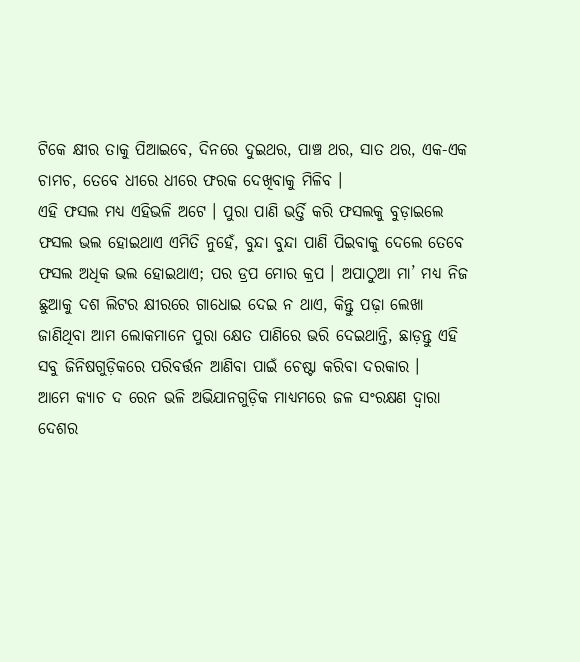ଟିକେ କ୍ଷୀର ତାକୁ ପିଆଇବେ, ଦିନରେ ଦୁଇଥର, ପାଞ୍ଚ ଥର, ସାତ ଥର, ଏକ-ଏକ ଚାମଚ, ତେବେ ଧୀରେ ଧୀରେ ଫରକ ଦେଖିବାକୁ ମିଳିବ ।
ଏହି ଫସଲ ମଧ୍ୟ ଏହିଭଳି ଅଟେ । ପୁରା ପାଣି ଭର୍ତ୍ତି କରି ଫସଲକୁ ବୁଡ଼ାଇଲେ ଫସଲ ଭଲ ହୋଇଥାଏ ଏମିତି ନୁହେଁ, ବୁନ୍ଦା ବୁନ୍ଦା ପାଣି ପିଇବାକୁ ଦେଲେ ତେବେ ଫସଲ ଅଧିକ ଭଲ ହୋଇଥାଏ; ପର ଡ୍ରପ ମୋର କ୍ରପ । ଅପାଠୁଆ ମା’ ମଧ୍ୟ ନିଜ ଛୁଆକୁ ଦଶ ଲିଟର କ୍ଷୀରରେ ଗାଧୋଇ ଦେଇ ନ ଥାଏ, କିନ୍ତୁ ପଢ଼ା ଲେଖା ଜାଣିଥିବା ଆମ ଲୋକମାନେ ପୁରା କ୍ଷେତ ପାଣିରେ ଭରି ଦେଇଥାନ୍ତି, ଛାଡ଼ନ୍ତୁ ଏହି ସବୁ ଜିନିଷଗୁଡ଼ିକରେ ପରିବର୍ତ୍ତନ ଆଣିବା ପାଇଁ ଚେଷ୍ଟା କରିବା ଦରକାର ।
ଆମେ କ୍ୟାଚ ଦ ରେନ ଭଳି ଅଭିଯାନଗୁଡ଼ିକ ମାଧ୍ୟମରେ ଜଳ ସଂରକ୍ଷଣ ଦ୍ୱାରା ଦେଶର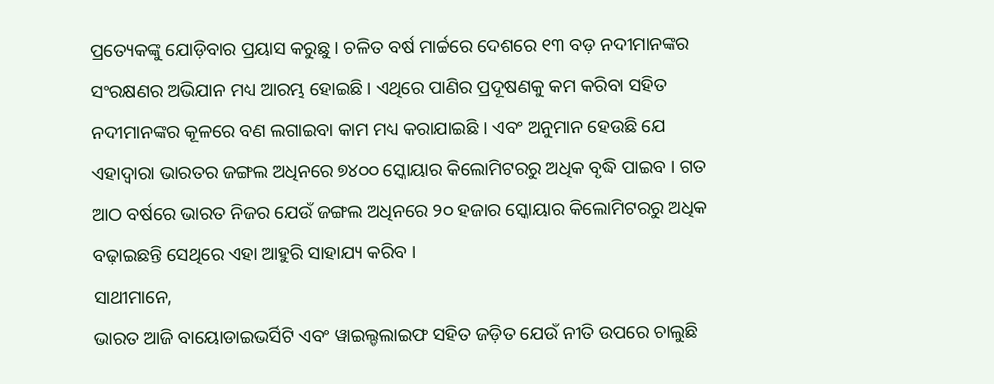ପ୍ରତ୍ୟେକଙ୍କୁ ଯୋଡ଼ିବାର ପ୍ରୟାସ କରୁଛୁ । ଚଳିତ ବର୍ଷ ମାର୍ଚ୍ଚରେ ଦେଶରେ ୧୩ ବଡ଼ ନଦୀମାନଙ୍କର ସଂରକ୍ଷଣର ଅଭିଯାନ ମଧ୍ୟ ଆରମ୍ଭ ହୋଇଛି । ଏଥିରେ ପାଣିର ପ୍ରଦୂଷଣକୁ କମ କରିବା ସହିତ ନଦୀମାନଙ୍କର କୂଳରେ ବଣ ଲଗାଇବା କାମ ମଧ୍ୟ କରାଯାଇଛି । ଏବଂ ଅନୁମାନ ହେଉଛି ଯେ ଏହାଦ୍ୱାରା ଭାରତର ଜଙ୍ଗଲ ଅଧିନରେ ୭୪୦୦ ସ୍କୋୟାର କିଲୋମିଟରରୁ ଅଧିକ ବୃଦ୍ଧି ପାଇବ । ଗତ ଆଠ ବର୍ଷରେ ଭାରତ ନିଜର ଯେଉଁ ଜଙ୍ଗଲ ଅଧିନରେ ୨୦ ହଜାର ସ୍କୋୟାର କିଲୋମିଟରରୁ ଅଧିକ ବଢ଼ାଇଛନ୍ତି ସେଥିରେ ଏହା ଆହୁରି ସାହାଯ୍ୟ କରିବ ।
ସାଥୀମାନେ,
ଭାରତ ଆଜି ବାୟୋଡାଇଭର୍ସିଟି ଏବଂ ୱାଇଲ୍ଡଲାଇଫ ସହିତ ଜଡ଼ିତ ଯେଉଁ ନୀତି ଉପରେ ଚାଲୁଛି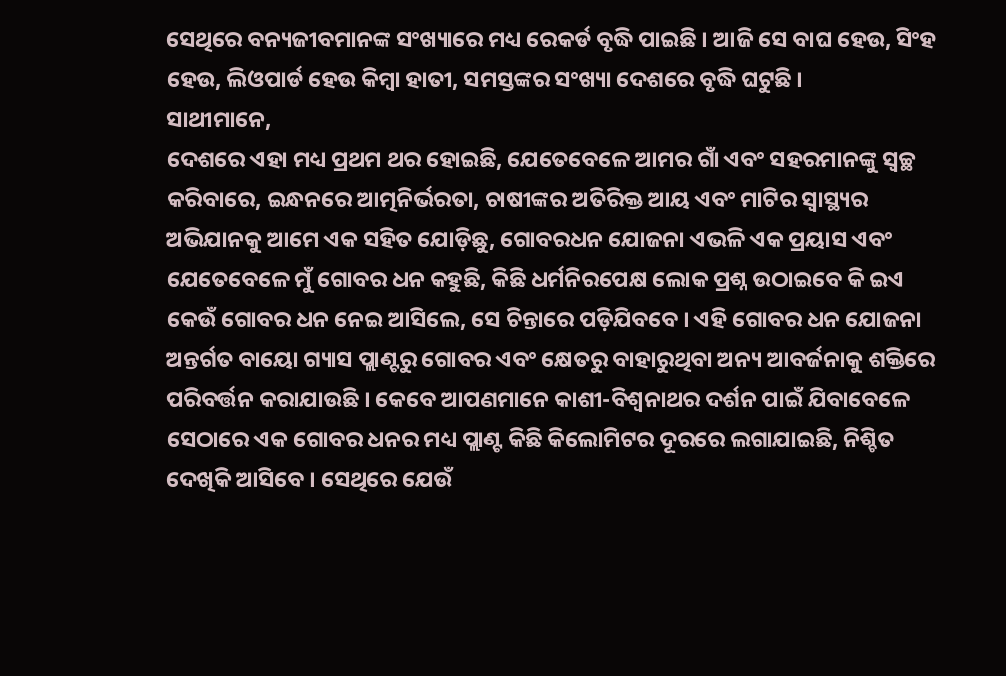ସେଥିରେ ବନ୍ୟଜୀବମାନଙ୍କ ସଂଖ୍ୟାରେ ମଧ୍ୟ ରେକର୍ଡ ବୃଦ୍ଧି ପାଇଛି । ଆଜି ସେ ବାଘ ହେଉ, ସିଂହ ହେଉ, ଲିଓପାର୍ଡ ହେଉ କିମ୍ବା ହାତୀ, ସମସ୍ତଙ୍କର ସଂଖ୍ୟା ଦେଶରେ ବୃଦ୍ଧି ଘଟୁଛି ।
ସାଥୀମାନେ,
ଦେଶରେ ଏହା ମଧ୍ୟ ପ୍ରଥମ ଥର ହୋଇଛି, ଯେତେବେଳେ ଆମର ଗାଁ ଏବଂ ସହରମାନଙ୍କୁ ସ୍ୱଚ୍ଛ କରିବାରେ, ଇନ୍ଧନରେ ଆତ୍ମନିର୍ଭରତା, ଚାଷୀଙ୍କର ଅତିରିକ୍ତ ଆୟ ଏବଂ ମାଟିର ସ୍ୱାସ୍ଥ୍ୟର ଅଭିଯାନକୁ ଆମେ ଏକ ସହିତ ଯୋଡ଼ିଛୁ, ଗୋବରଧନ ଯୋଜନା ଏଭଳି ଏକ ପ୍ରୟାସ ଏବଂ ଯେତେବେଳେ ମୁଁ ଗୋବର ଧନ କହୁଛି, କିଛି ଧର୍ମନିରପେକ୍ଷ ଲୋକ ପ୍ରଶ୍ନ ଉଠାଇବେ କି ଇଏ କେଉଁ ଗୋବର ଧନ ନେଇ ଆସିଲେ, ସେ ଚିନ୍ତାରେ ପଡ଼ିଯିବବେ । ଏହି ଗୋବର ଧନ ଯୋଜନା ଅନ୍ତର୍ଗତ ବାୟୋ ଗ୍ୟାସ ପ୍ଲାଣ୍ଟରୁ ଗୋବର ଏବଂ କ୍ଷେତରୁ ବାହାରୁଥିବା ଅନ୍ୟ ଆବର୍ଜନାକୁ ଶକ୍ତିରେ ପରିବର୍ତ୍ତନ କରାଯାଉଛି । କେବେ ଆପଣମାନେ କାଶୀ-ବିଶ୍ୱନାଥର ଦର୍ଶନ ପାଇଁ ଯିବାବେଳେ ସେଠାରେ ଏକ ଗୋବର ଧନର ମଧ୍ୟ ପ୍ଲାଣ୍ଟ କିଛି କିଲୋମିଟର ଦୂରରେ ଲଗାଯାଇଛି, ନିଶ୍ଚିତ ଦେଖିକି ଆସିବେ । ସେଥିରେ ଯେଉଁ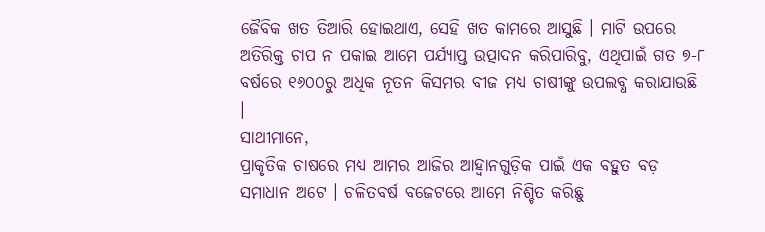ଜୈବିକ ଖତ ତିଆରି ହୋଇଥାଏ, ସେହି ଖତ କାମରେ ଆସୁଛି । ମାଟି ଉପରେ ଅତିରିକ୍ତ ଚାପ ନ ପକାଇ ଆମେ ପର୍ଯ୍ୟାପ୍ତ ଉତ୍ପାଦନ କରିପାରିବୁ, ଏଥିପାଇଁ ଗତ ୭-୮ ବର୍ଷରେ ୧୬୦୦ରୁ ଅଧିକ ନୂତନ କିସମର ବୀଜ ମଧ୍ୟ ଚାଷୀଙ୍କୁ ଉପଲବ୍ଧ କରାଯାଉଛି ।
ସାଥୀମାନେ,
ପ୍ରାକୃତିକ ଚାଷରେ ମଧ୍ୟ ଆମର ଆଜିର ଆହ୍ୱାନଗୁଡ଼ିକ ପାଇଁ ଏକ ବହୁତ ବଡ଼ ସମାଧାନ ଅଟେ । ଚଳିତବର୍ଷ ବଜେଟରେ ଆମେ ନିଶ୍ଚିତ କରିଛୁ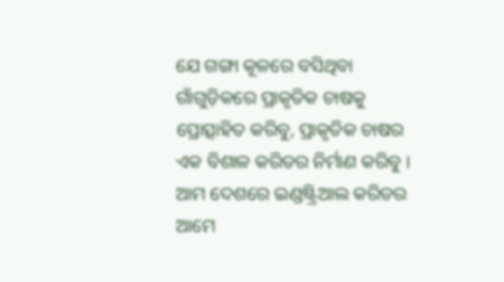ଯେ ଗଙ୍ଗା କୂଳରେ ବସିଥିବା ଗାଁଗୁଡ଼ିକରେ ପ୍ରାକୃତିକ ଚାଷକୁ ପ୍ରୋତ୍ସାହିତ କରିବୁ, ପ୍ରାକୃତିକ ଚାଷର ଏକ ବିଶାଳ କରିଡର ନିର୍ମାଣ କରିବୁ । ଆମ ଦେଶରେ ଇଣ୍ଡଷ୍ଟ୍ରିଆଲ କରିଡର ଆମେ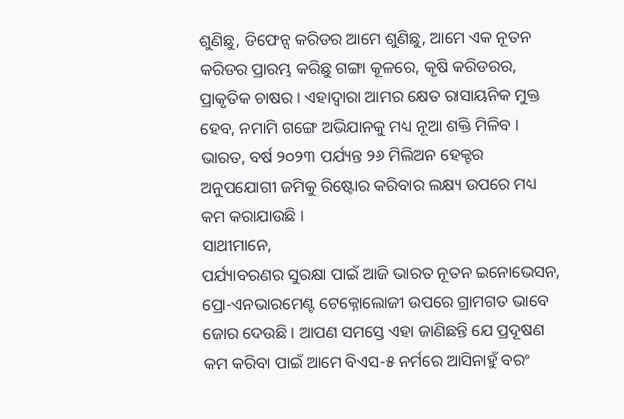ଶୁଣିଛୁ, ଡିଫେନ୍ସ କରିଡର ଆମେ ଶୁଣିଛୁ, ଆମେ ଏକ ନୂତନ କରିଡର ପ୍ରାରମ୍ଭ କରିଛୁ ଗଙ୍ଗା କୂଳରେ, କୃଷି କରିଡରର, ପ୍ରାକୃତିକ ଚାଷର । ଏହାଦ୍ୱାରା ଆମର କ୍ଷେତ ରାସାୟନିକ ମୁକ୍ତ ହେବ, ନମାମି ଗଙ୍ଗେ ଅଭିଯାନକୁ ମଧ୍ୟ ନୂଆ ଶକ୍ତି ମିଳିବ । ଭାରତ, ବର୍ଷ ୨୦୨୩ ପର୍ଯ୍ୟନ୍ତ ୨୬ ମିଲିଅନ ହେକ୍ଟର ଅନୁପଯୋଗୀ ଜମିକୁ ରିଷ୍ଟୋର କରିବାର ଲକ୍ଷ୍ୟ ଉପରେ ମଧ୍ୟ କମ କରାଯାଉଛି ।
ସାଥୀମାନେ,
ପର୍ଯ୍ୟାବରଣର ସୁରକ୍ଷା ପାଇଁ ଆଜି ଭାରତ ନୂତନ ଇନୋଭେସନ, ପ୍ରୋ-ଏନଭାରମେଣ୍ଟ ଟେକ୍ନୋଲୋଜୀ ଉପରେ ଗ୍ରାମଗତ ଭାବେ ଜୋର ଦେଉଛି । ଆପଣ ସମସ୍ତେ ଏହା ଜାଣିଛନ୍ତି ଯେ ପ୍ରଦୂଷଣ କମ କରିବା ପାଇଁ ଆମେ ବିଏସ-୫ ନର୍ମରେ ଆସିନାହୁଁ ବରଂ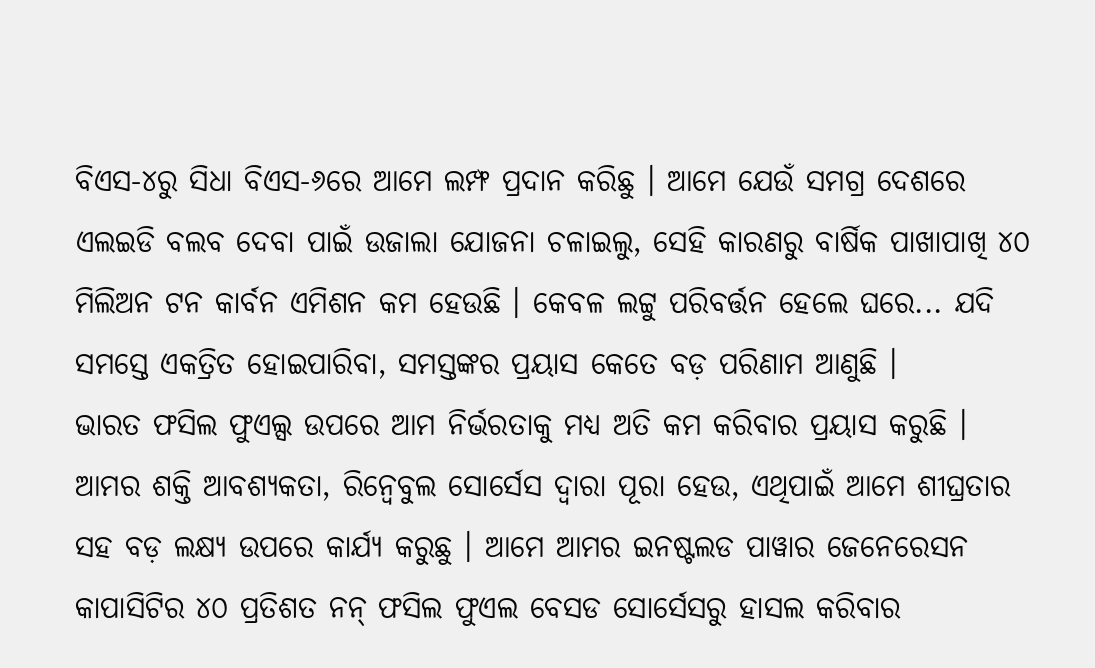ବିଏସ-୪ରୁ ସିଧା ବିଏସ-୬ରେ ଆମେ ଲମ୍ଫ ପ୍ରଦାନ କରିଛୁ । ଆମେ ଯେଉଁ ସମଗ୍ର ଦେଶରେ ଏଲଇଡି ବଲବ ଦେବା ପାଇଁ ଉଜାଲା ଯୋଜନା ଚଳାଇଲୁ, ସେହି କାରଣରୁ ବାର୍ଷିକ ପାଖାପାଖି ୪୦ ମିଲିଅନ ଟନ କାର୍ବନ ଏମିଶନ କମ ହେଉଛି । କେବଳ ଲଟ୍ଟୁ ପରିବର୍ତ୍ତନ ହେଲେ ଘରେ... ଯଦି ସମସ୍ତେ ଏକତ୍ରିତ ହୋଇପାରିବା, ସମସ୍ତଙ୍କର ପ୍ରୟାସ କେତେ ବଡ଼ ପରିଣାମ ଆଣୁଛି ।
ଭାରତ ଫସିଲ ଫୁଏଲ୍ସ ଉପରେ ଆମ ନିର୍ଭରତାକୁ ମଧ୍ୟ ଅତି କମ କରିବାର ପ୍ରୟାସ କରୁଛି । ଆମର ଶକ୍ତି ଆବଶ୍ୟକତା, ରିନ୍ୱେବୁଲ ସୋର୍ସେସ ଦ୍ୱାରା ପୂରା ହେଉ, ଏଥିପାଇଁ ଆମେ ଶୀଘ୍ରତାର ସହ ବଡ଼ ଲକ୍ଷ୍ୟ ଉପରେ କାର୍ଯ୍ୟ କରୁଛୁ । ଆମେ ଆମର ଇନଷ୍ଟଲଡ ପାୱାର ଜେନେରେସନ କାପାସିଟିର ୪୦ ପ୍ରତିଶତ ନନ୍ ଫସିଲ ଫୁଏଲ ବେସଡ ସୋର୍ସେସରୁ ହାସଲ କରିବାର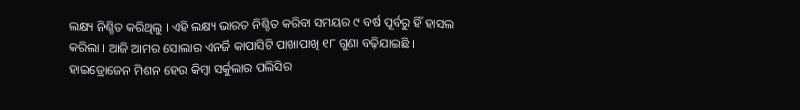ଲକ୍ଷ୍ୟ ନିଶ୍ଚିତ କରିଥିଲୁ । ଏହି ଲକ୍ଷ୍ୟ ଭାରତ ନିଶ୍ଚିତ କରିବା ସମୟର ୯ ବର୍ଷ ପୂର୍ବରୁ ହିଁ ହାସଲ କରିଲା । ଆଜି ଆମର ସୋଲାର ଏନର୍ଜି କାପାସିଟି ପାଖାପାଖି ୧୮ ଗୁଣା ବଢ଼ିଯାଇଛି । ହାଇଡ୍ରୋଜେନ ମିଶନ ହେଉ କିମ୍ବା ସର୍କୁଲାର ପଲିସିର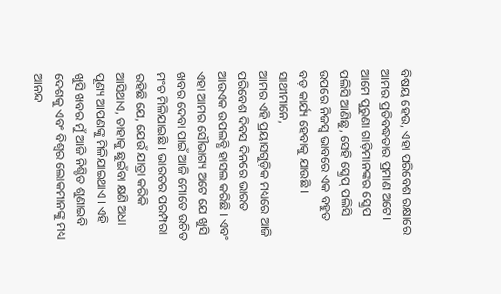ବିଷୟ ହେଉ, ଏହା ପରିବେଶ ରକ୍ଷାରେ ଆମର ପ୍ରତିବଦ୍ଧତାର ପ୍ରମାଣ ଅଟେ। ଆମେ ପୁରୁଣା ଗାଡ଼ିମାନଙ୍କର ସ୍କ୍ରେପ ପଲିସି ଆଣିଛୁ, ସେହି ସ୍କ୍ରେପ୍ ପଲିସି ଉପରେ ନିଜସ୍ୱ ଭାବରେ ଏକ ବହୁତ ବଡ଼ କାର୍ଯ୍ୟ ହେବାକୁ ଯାଉଛି ।
ସାଥୀମାନେ,
ଆମର ଏହି ପ୍ରୟାସଗୁଡ଼ିକ ମଧ୍ୟରେ ଆଜି ପରିବେଶ ଦିବସ ଦିନରେ ଭାରତ ଆଉଏକ ଉପଲବ୍ଧି ହାସଲ କରିଛି । ଏବଂ ଏହା ଆମର ସୌଭାଗ୍ୟ ଅଟେ ଯେ ଖୁସି ଖବର ଦେବା ପାଇଁ ଆଜି ମୋତେ ଉଚିତ ମଂଚ ମିଳିଯାଇଛି । ଭାରତର ପରମ୍ପରା ରହିଛି ଯେ, ଯେଉଁ ଯାତ୍ରା କରିକି ଆସିଥାଏ, ତାହାକୁ ଛୁଇଁବା କ୍ଷଣି ଅଧା ପୂଣ୍ୟ ଆପଣଙ୍କୁ ମିଳିଯାଇଥାଏ । ଏହି ଖୁସି ଖବର ମୁଁ ଆଜି ନିଶ୍ଚିତ ଶୁଣାଇବି ଦେଶକୁ ଏବଂ ବିଶ୍ୱର ଲୋକମାନଙ୍କୁ ମଧ୍ୟ ଆନନ୍ଦ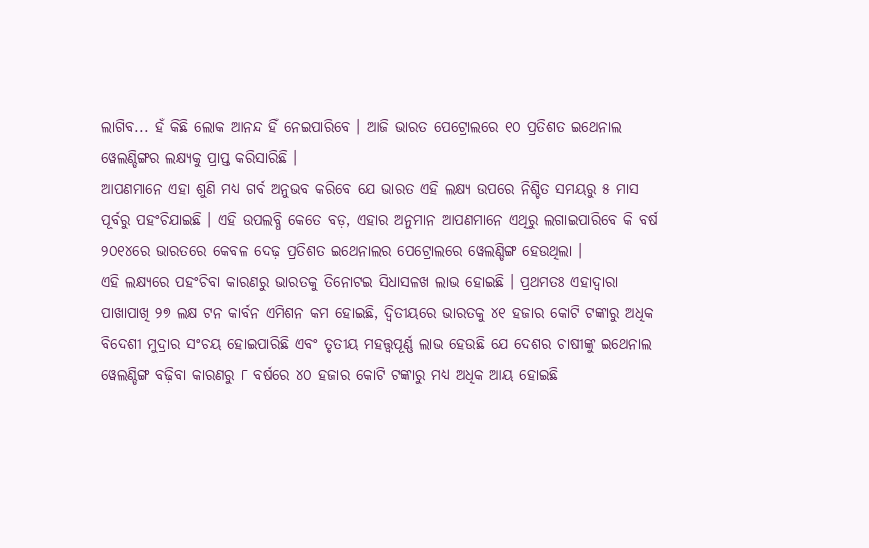ଲାଗିବ... ହଁ କିଛି ଲୋକ ଆନନ୍ଦ ହିଁ ନେଇପାରିବେ । ଆଜି ଭାରତ ପେଟ୍ରୋଲରେ ୧୦ ପ୍ରତିଶତ ଇଥେନାଲ ୱେଲଣ୍ଡିଙ୍ଗର ଲକ୍ଷ୍ୟକୁ ପ୍ରାପ୍ତ କରିସାରିଛି ।
ଆପଣମାନେ ଏହା ଶୁଣି ମଧ୍ୟ ଗର୍ବ ଅନୁଭବ କରିବେ ଯେ ଭାରତ ଏହି ଲକ୍ଷ୍ୟ ଉପରେ ନିଶ୍ଚିତ ସମୟରୁ ୫ ମାସ ପୂର୍ବରୁ ପହଂଚିଯାଇଛି । ଏହି ଉପଲବ୍ଧି କେତେ ବଡ଼, ଏହାର ଅନୁମାନ ଆପଣମାନେ ଏଥିରୁ ଲଗାଇପାରିବେ କି ବର୍ଷ ୨୦୧୪ରେ ଭାରତରେ କେବଳ ଦେଢ଼ ପ୍ରତିଶତ ଇଥେନାଲର ପେଟ୍ରୋଲରେ ୱେଲଣ୍ଡିଙ୍ଗ ହେଉଥିଲା ।
ଏହି ଲକ୍ଷ୍ୟରେ ପହଂଚିବା କାରଣରୁ ଭାରତକୁ ତିନୋଟଇ ସିଧାସଳଖ ଲାଭ ହୋଇଛି । ପ୍ରଥମତଃ ଏହାଦ୍ୱାରା ପାଖାପାଖି ୨୭ ଲକ୍ଷ ଟନ କାର୍ବନ ଏମିଶନ କମ ହୋଇଛି, ଦ୍ୱିତୀୟରେ ଭାରତକୁ ୪୧ ହଜାର କୋଟି ଟଙ୍କାରୁ ଅଧିକ ବିଦେଶୀ ମୁଦ୍ରାର ସଂଚୟ ହୋଇପାରିଛି ଏବଂ ତୃତୀୟ ମହତ୍ତ୍ୱପୂର୍ଣ୍ଣ ଲାଭ ହେଉଛି ଯେ ଦେଶର ଚାଷୀଙ୍କୁ ଇଥେନାଲ ୱେଲଣ୍ଡିଙ୍ଗ ବଢ଼ିବା କାରଣରୁ ୮ ବର୍ଷରେ ୪୦ ହଜାର କୋଟି ଟଙ୍କାରୁ ମଧ୍ୟ ଅଧିକ ଆୟ ହୋଇଛି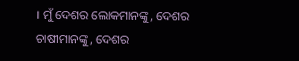। ମୁଁ ଦେଶର ଲୋକମାନଙ୍କୁ, ଦେଶର ଚାଷୀମାନଙ୍କୁ, ଦେଶର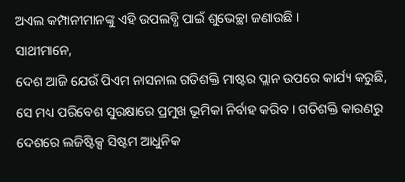ଅଏଲ କମ୍ପାନୀମାନଙ୍କୁ ଏହି ଉପଲବ୍ଧି ପାଇଁ ଶୁଭେଚ୍ଛା ଜଣାଉଛି ।
ସାଥୀମାନେ,
ଦେଶ ଆଜି ଯେଉଁ ପିଏମ ନାସନାଲ ଗତିଶକ୍ତି ମାଷ୍ଟର ପ୍ଲାନ ଉପରେ କାର୍ଯ୍ୟ କରୁଛି, ସେ ମଧ୍ୟ ପରିବେଶ ସୁରକ୍ଷାରେ ପ୍ରମୁଖ ଭୂମିକା ନିର୍ବାହ କରିବ । ଗତିଶକ୍ତି କାରଣରୁ ଦେଶରେ ଲଜିଷ୍ଟିକ୍ସ ସିଷ୍ଟମ ଆଧୁନିକ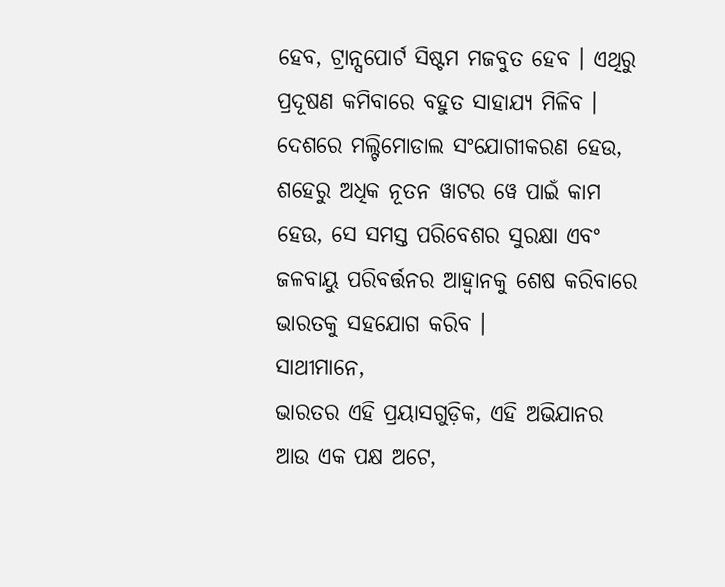ହେବ, ଟ୍ରାନ୍ସପୋର୍ଟ ସିଷ୍ଟମ ମଜବୁତ ହେବ । ଏଥିରୁ ପ୍ରଦୂଷଣ କମିବାରେ ବହୁତ ସାହାଯ୍ୟ ମିଳିବ । ଦେଶରେ ମଲ୍ଟିମୋଡାଲ ସଂଯୋଗୀକରଣ ହେଉ, ଶହେରୁ ଅଧିକ ନୂତନ ୱାଟର ୱେ ପାଇଁ କାମ ହେଉ, ସେ ସମସ୍ତ ପରିବେଶର ସୁରକ୍ଷା ଏବଂ ଜଳବାୟୁ ପରିବର୍ତ୍ତନର ଆହ୍ୱାନକୁ ଶେଷ କରିବାରେ ଭାରତକୁ ସହଯୋଗ କରିବ ।
ସାଥୀମାନେ,
ଭାରତର ଏହି ପ୍ରୟାସଗୁଡ଼ିକ, ଏହି ଅଭିଯାନର ଆଉ ଏକ ପକ୍ଷ ଅଟେ,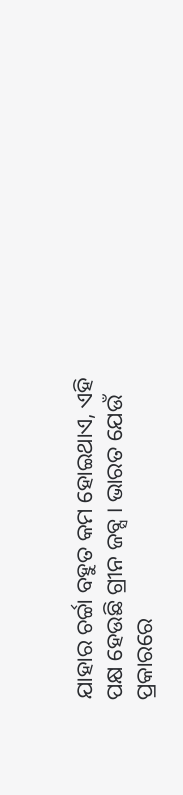ଯାହାର ଚର୍ଚ୍ଚା ବହୁତ କମ ହୋଇଥାଏ, ଏହି ପକ୍ଷ ହେଉଛି ଗ୍ରୀନ ଜବ୍ସ । ଭାରତ ଯେଉଁ ପ୍ରକାରରେ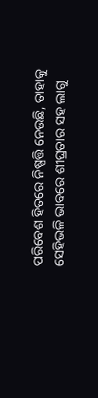ପରିବେଶ ହିତରେ ନିଷ୍ପତ୍ତି ନେଉଛି, ତାହାକୁ ସେହିଭଳି ଭାବରେ ଶୀଘ୍ରତାର ସହ ଲାଗୁ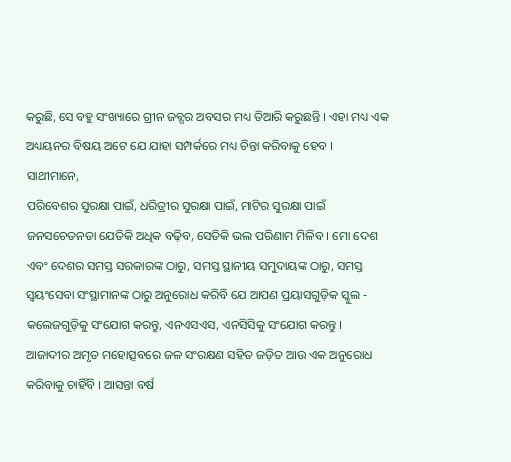କରୁଛି, ସେ ବହୁ ସଂଖ୍ୟାରେ ଗ୍ରୀନ ଜବ୍ସର ଅବସର ମଧ୍ୟ ତିଆରି କରୁଛନ୍ତି । ଏହା ମଧ୍ୟ ଏକ ଅଧ୍ୟୟନର ବିଷୟ ଅଟେ ଯେ ଯାହା ସମ୍ପର୍କରେ ମଧ୍ୟ ଚିନ୍ତା କରିବାକୁ ହେବ ।
ସାଥୀମାନେ,
ପରିବେଶର ସୁରକ୍ଷା ପାଇଁ, ଧରିତ୍ରୀର ସୁରକ୍ଷା ପାଇଁ, ମାଟିର ସୁରକ୍ଷା ପାଇଁ ଜନସଚେତନତା ଯେତିକି ଅଧିକ ବଢ଼ିବ, ସେତିକି ଭଲ ପରିଣାମ ମିଳିବ । ମୋ ଦେଶ ଏବଂ ଦେଶର ସମସ୍ତ ସରକାରଙ୍କ ଠାରୁ, ସମସ୍ତ ସ୍ଥାନୀୟ ସମୁଦାୟଙ୍କ ଠାରୁ, ସମସ୍ତ ସ୍ୱୟଂସେବା ସଂସ୍ଥାମାନଙ୍କ ଠାରୁ ଅନୁରୋଧ କରିବି ଯେ ଆପଣ ପ୍ରୟାସଗୁଡ଼ିକ ସ୍କୁଲ - କଲେଜଗୁଡ଼ିକୁ ସଂଯୋଗ କରନ୍ତୁ, ଏନଏସଏସ, ଏନସିସିକୁ ସଂଯୋଗ କରନ୍ତୁ ।
ଆଜାଦୀର ଅମୃତ ମହୋତ୍ସବରେ ଜଳ ସଂରକ୍ଷଣ ସହିତ ଜଡ଼ିତ ଆଉ ଏକ ଅନୁରୋଧ କରିବାକୁ ଚାହିଁବି । ଆସନ୍ତା ବର୍ଷ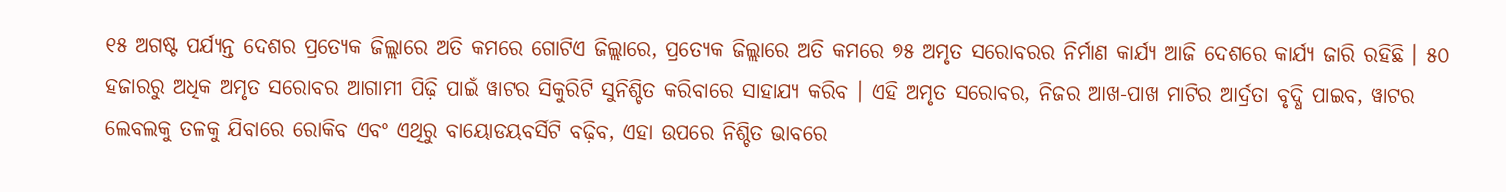୧୫ ଅଗଷ୍ଟ ପର୍ଯ୍ୟନ୍ତ ଦେଶର ପ୍ରତ୍ୟେକ ଜିଲ୍ଲାରେ ଅତି କମରେ ଗୋଟିଏ ଜିଲ୍ଲାରେ, ପ୍ରତ୍ୟେକ ଜିଲ୍ଲାରେ ଅତି କମରେ ୭୫ ଅମୃତ ସରୋବରର ନିର୍ମାଣ କାର୍ଯ୍ୟ ଆଜି ଦେଶରେ କାର୍ଯ୍ୟ ଜାରି ରହିଛି । ୫୦ ହଜାରରୁ ଅଧିକ ଅମୃତ ସରୋବର ଆଗାମୀ ପିଢ଼ି ପାଇଁ ୱାଟର ସିକୁରିଟି ସୁନିଶ୍ଚିତ କରିବାରେ ସାହାଯ୍ୟ କରିବ । ଏହି ଅମୃତ ସରୋବର, ନିଜର ଆଖ-ପାଖ ମାଟିର ଆର୍ଦ୍ରତା ବୃଦ୍ଧି ପାଇବ, ୱାଟର ଲେବଲକୁ ତଳକୁ ଯିବାରେ ରୋକିବ ଏବଂ ଏଥିରୁ ବାୟୋଡୟବର୍ସିଟି ବଢ଼ିବ, ଏହା ଉପରେ ନିଶ୍ଚିତ ଭାବରେ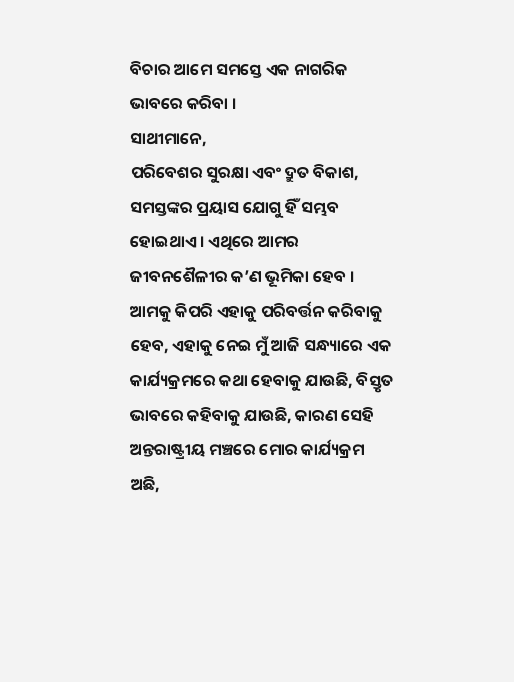ବିଚାର ଆମେ ସମସ୍ତେ ଏକ ନାଗରିକ ଭାବରେ କରିବା ।
ସାଥୀମାନେ,
ପରିବେଶର ସୁରକ୍ଷା ଏବଂ ଦ୍ରୁତ ବିକାଶ, ସମସ୍ତଙ୍କର ପ୍ରୟାସ ଯୋଗୁ ହିଁ ସମ୍ଭବ ହୋଇଥାଏ । ଏଥିରେ ଆମର ଜୀବନଶୈଳୀର କ’ଣ ଭୂମିକା ହେବ । ଆମକୁ କିପରି ଏହାକୁ ପରିବର୍ତ୍ତନ କରିବାକୁ ହେବ, ଏହାକୁ ନେଇ ମୁଁ ଆଜି ସନ୍ଧ୍ୟାରେ ଏକ କାର୍ଯ୍ୟକ୍ରମରେ କଥା ହେବାକୁ ଯାଉଛି, ବିସ୍ତୃତ ଭାବରେ କହିବାକୁ ଯାଉଛି, କାରଣ ସେହି ଅନ୍ତରାଷ୍ଟ୍ରୀୟ ମଞ୍ଚରେ ମୋର କାର୍ଯ୍ୟକ୍ରମ ଅଛି,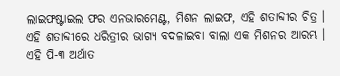ଲାଇଫଷ୍ଟାଇଲ ଫର ଏନଭାରମେଣ୍ଟ, ମିଶନ ଲାଇଫ, ଏହି ଶତାବ୍ଦୀର ଚିତ୍ର । ଏହି ଶତାବ୍ଦୀରେ ଧରିତ୍ରୀର ଭାଗ୍ୟ ବଦଳାଇବା ବାଲା ଏକ ମିଶନର ଆରମ୍ଭ । ଏହି ପି-୩ ଅର୍ଥାତ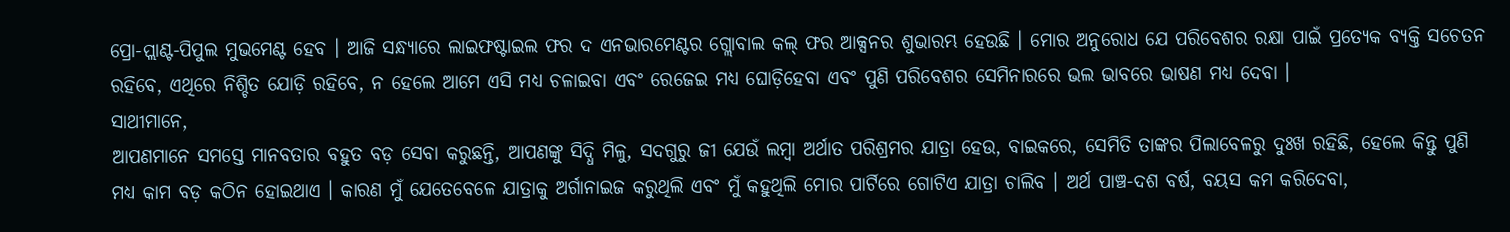ପ୍ରୋ-ପ୍ଲାଣ୍ଟ-ପିପୁଲ ମୁଭମେଣ୍ଟ ହେବ । ଆଜି ସନ୍ଧ୍ୟାରେ ଲାଇଫଷ୍ଟାଇଲ ଫର ଦ ଏନଭାରମେଣ୍ଟର ଗ୍ଲୋବାଲ କଲ୍ ଫର ଆକ୍ସନର ଶୁଭାରମ୍ଭ ହେଉଛି । ମୋର ଅନୁରୋଧ ଯେ ପରିବେଶର ରକ୍ଷା ପାଇଁ ପ୍ରତ୍ୟେକ ବ୍ୟକ୍ତି ସଚେତନ ରହିବେ, ଏଥିରେ ନିଶ୍ଚିତ ଯୋଡ଼ି ରହିବେ, ନ ହେଲେ ଆମେ ଏସି ମଧ୍ୟ ଚଳାଇବା ଏବଂ ରେଜେଇ ମଧ୍ୟ ଘୋଡ଼ିହେବା ଏବଂ ପୁଣି ପରିବେଶର ସେମିନାରରେ ଭଲ ଭାବରେ ଭାଷଣ ମଧ୍ୟ ଦେବା ।
ସାଥୀମାନେ,
ଆପଣମାନେ ସମସ୍ତେ ମାନବତାର ବହୁତ ବଡ଼ ସେବା କରୁଛନ୍ତି, ଆପଣଙ୍କୁ ସିଦ୍ଧି ମିଳୁ, ସଦଗୁରୁ ଜୀ ଯେଉଁ ଲମ୍ବା ଅର୍ଥାତ ପରିଶ୍ରମର ଯାତ୍ରା ହେଉ, ବାଇକରେ, ସେମିତି ତାଙ୍କର ପିଲାବେଳରୁ ଦୁଃଖ ରହିଛି, ହେଲେ କିନ୍ତୁ ପୁଣି ମଧ୍ୟ କାମ ବଡ଼ କଠିନ ହୋଇଥାଏ । କାରଣ ମୁଁ ଯେତେବେଳେ ଯାତ୍ରାକୁ ଅର୍ଗାନାଇଜ କରୁଥିଲି ଏବଂ ମୁଁ କହୁଥିଲି ମୋର ପାର୍ଟିରେ ଗୋଟିଏ ଯାତ୍ରା ଚାଲିବ । ଅର୍ଥ ପାଞ୍ଚ-ଦଶ ବର୍ଷ, ବୟସ କମ କରିଦେବା,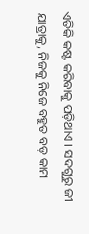ଏତିକି କଷ୍ଟ କରିବାକୁ ପଡ଼ିଥାଏ । ସଦଗୁରୁ ଜୀ ଯାତ୍ରାକୁ, ନିଜକୁ ନିଜେ ବହୁତ ବଡ଼ କାମ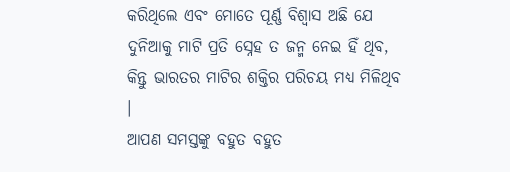କରିଥିଲେ ଏବଂ ମୋତେ ପୂର୍ଣ୍ଣ ବିଶ୍ୱାସ ଅଛି ଯେ ଦୁନିଆକୁ ମାଟି ପ୍ରତି ସ୍ନେହ ତ ଜନ୍ମ ନେଇ ହିଁ ଥିବ, କିନ୍ତୁ ଭାରତର ମାଟିର ଶକ୍ତିର ପରିଚୟ ମଧ୍ୟ ମିଳିଥିବ ।
ଆପଣ ସମସ୍ତଙ୍କୁ ବହୁତ ବହୁତ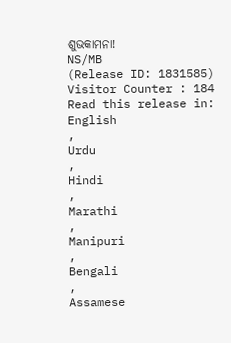ଶୁଭକାମନା!
NS/MB
(Release ID: 1831585)
Visitor Counter : 184
Read this release in:
English
,
Urdu
,
Hindi
,
Marathi
,
Manipuri
,
Bengali
,
Assamese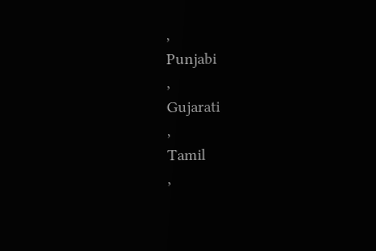,
Punjabi
,
Gujarati
,
Tamil
,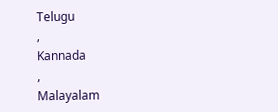Telugu
,
Kannada
,
Malayalam